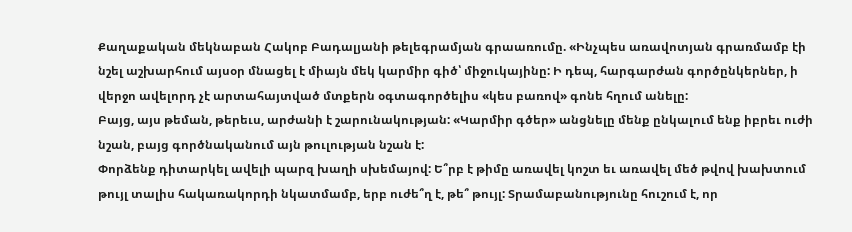Քաղաքական մեկնաբան Հակոբ Բադալյանի թելեգրամյան գրաառումը. «Ինչպես առավոտյան գրառմամբ էի նշել աշխարհում այսօր մնացել է միայն մեկ կարմիր գիծ՝ միջուկայինը: Ի դեպ, հարգարժան գործընկերներ, ի վերջո ավելորդ չէ արտահայտված մտքերն օգտագործելիս «կես բառով» գոնե հղում անելը:
Բայց, այս թեման, թերեւս, արժանի է շարունակության: «Կարմիր գծեր» անցնելը մենք ընկալում ենք իբրեւ ուժի նշան, բայց գործնականում այն թուլության նշան է:
Փորձենք դիտարկել ավելի պարզ խաղի սխեմայով: Ե՞րբ է թիմը առավել կոշտ եւ առավել մեծ թվով խախտում թույլ տալիս հակառակորդի նկատմամբ, երբ ուժե՞ղ է, թե՞ թույլ: Տրամաբանությունը հուշում է, որ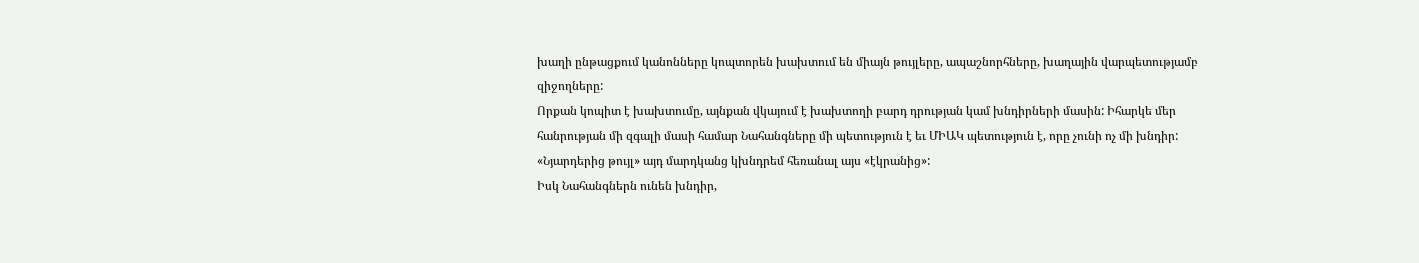խաղի ընթացքում կանոնները կոպտորեն խախտում են միայն թույլերը, ապաշնորհները, խաղային վարպետությամբ զիջողները:
Որքան կոպիտ է խախտումը, այնքան վկայում է խախտողի բարդ դրության կամ խնդիրների մասին: Իհարկե մեր հանրության մի զգալի մասի համար Նահանգները մի պետություն է եւ ՄԻԱԿ պետություն է, որը չունի ոչ մի խնդիր: «Նյարդերից թույլ» այդ մարդկանց կխնդրեմ հեռանալ այս «էկրանից»:
Իսկ Նահանգներն ունեն խնդիր,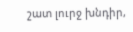շատ լուրջ խնդիր,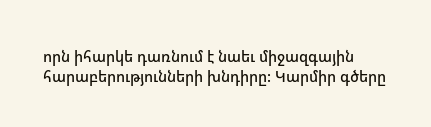որն իհարկե դառնում է նաեւ միջազգային հարաբերությունների խնդիրը: Կարմիր գծերը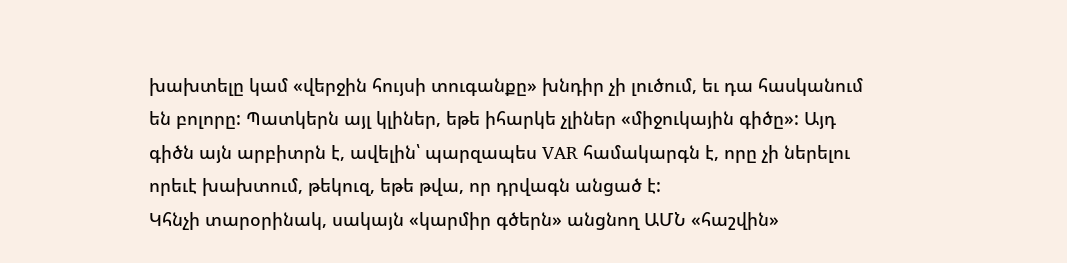խախտելը կամ «վերջին հույսի տուգանքը» խնդիր չի լուծում, եւ դա հասկանում են բոլորը: Պատկերն այլ կլիներ, եթե իհարկե չլիներ «միջուկային գիծը»: Այդ գիծն այն արբիտրն է, ավելին՝ պարզապես VAR համակարգն է, որը չի ներելու որեւէ խախտում, թեկուզ, եթե թվա, որ դրվագն անցած է:
Կհնչի տարօրինակ, սակայն «կարմիր գծերն» անցնող ԱՄՆ «հաշվին»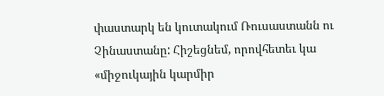փաստարկ են կուտակում Ռուսաստանն ու Չինաստանը: Հիշեցնեմ, որովհետեւ կա «միջուկային կարմիր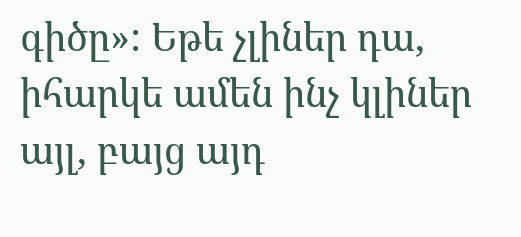գիծը»: Եթե չլիներ դա, իհարկե ամեն ինչ կլիներ այլ, բայց այդ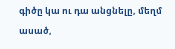գիծը կա ու դա անցնելը, մեղմ ասած,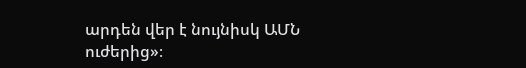արդեն վեր է նույնիսկ ԱՄՆ ուժերից»։